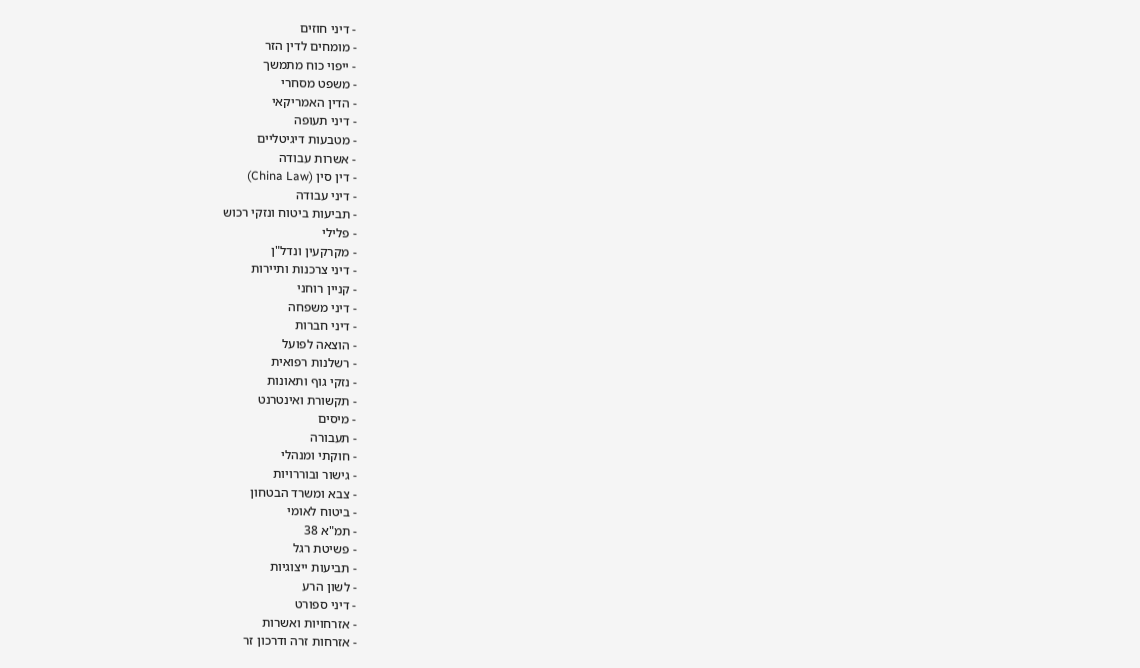- דיני חוזים
- מומחים לדין הזר
- ייפוי כוח מתמשך
- משפט מסחרי
- הדין האמריקאי
- דיני תעופה
- מטבעות דיגיטליים
- אשרות עבודה
- דין סין (China Law)
- דיני עבודה
- תביעות ביטוח ונזקי רכוש
- פלילי
- מקרקעין ונדל"ן
- דיני צרכנות ותיירות
- קניין רוחני
- דיני משפחה
- דיני חברות
- הוצאה לפועל
- רשלנות רפואית
- נזקי גוף ותאונות
- תקשורת ואינטרנט
- מיסים
- תעבורה
- חוקתי ומנהלי
- גישור ובוררויות
- צבא ומשרד הבטחון
- ביטוח לאומי
- תמ"א 38
- פשיטת רגל
- תביעות ייצוגיות
- לשון הרע
- דיני ספורט
- אזרחויות ואשרות
- אזרחות זרה ודרכון זר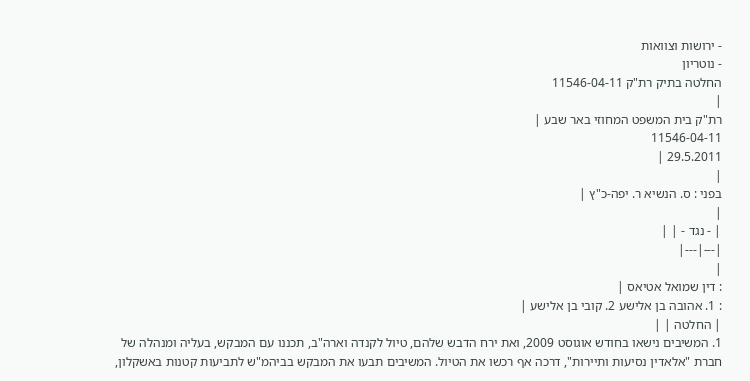- ירושות וצוואות
- נוטריון
החלטה בתיק רת"ק 11546-04-11
|
רת"ק בית המשפט המחוזי באר שבע |
11546-04-11
29.5.2011 |
|
בפני : ס. הנשיא ר. יפה-כ"ץ |
|
| - נגד - | |
|---|---|
|
: דין שמואל אטיאס |
: 1. אהובה בן אלישע 2. קובי בן אלישע |
| החלטה | |
1. המשיבים נישאו בחודש אוגוסט 2009, ואת ירח הדבש שלהם, טיול לקנדה וארה"ב, תכננו עם המבקש, בעליה ומנהלה של חברת "אלאדין נסיעות ותיירות", דרכה אף רכשו את הטיול. המשיבים תבעו את המבקש בביהמ"ש לתביעות קטנות באשקלון,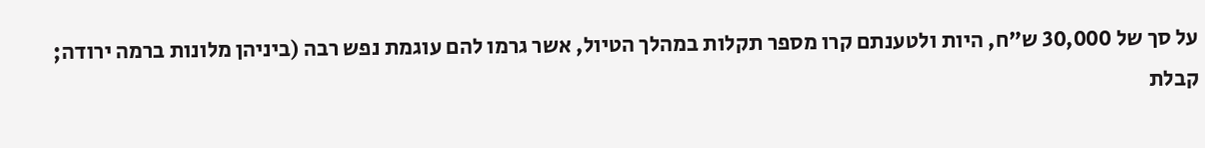על סך של 30,000 ש"ח, היות ולטענתם קרו מספר תקלות במהלך הטיול, אשר גרמו להם עוגמת נפש רבה (ביניהן מלונות ברמה ירודה; קבלת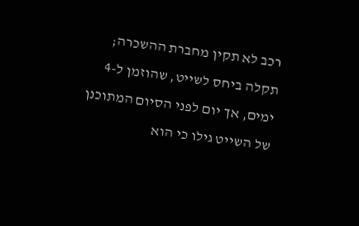רכב לא תקין מחברת ההשכרה; תקלה ביחס לשייט, שהוזמן ל-4 ימים, אך יום לפני הסיום המתוכנן של השייט גילו כי הוא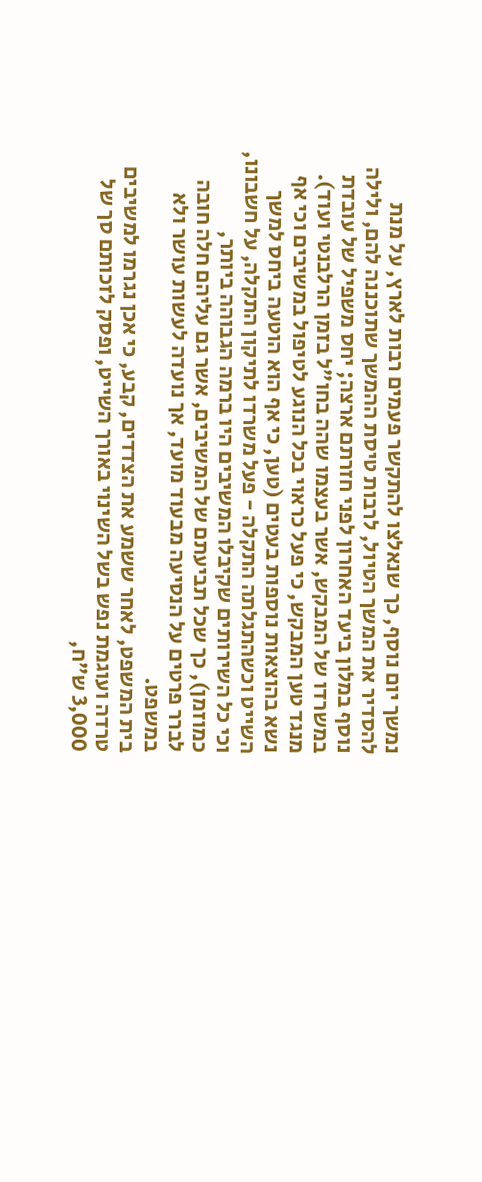נמשך יום נוסף, כך שנאלצו להתקשר פעמים רבות לארץ, על מנת להסדיר את המשך הטיול, לרבות טיסת ההמשך שתוכננה להם, ולילה נוסף במלון ביעד האחרון לפני חזרתם ארצה; יחס משפיל של עובדת במשרדו של המבקש, אשר בעצמו שהה בחו"ל בזמן הרלבנטי ועוד). מנגד טען המבקש, כי פעל כראוי בכל הנוגע לטיפול במשיבים וכי אף נשא בהוצאות נוספות בעטים (טען, כי אף הוא הוטעה ביחס למשך השייט וכשהתגלתה התקלה - פעל משרדו לתיקון התקלה, על חשבונו, וכי כל השירותים שקיבלו המשיבים היו ברמה הגבוהה ביותר, כמוזמן), כך שכל תביעתם של המשיבים, אשר גם עליהם חלה חובה לברר פרטים על הנסיעה מבעוד מועד, אך נועדה לעשות עושר ולא במשפט.
בית המשפט, לאחר ששמע את הצדדים, קבע, כי אכן נגרמו למשיבים טרדה ועוגמת נפש בשל השינוי באורך השייט, ופסק לזכותם סך של 3,000 ש"ח,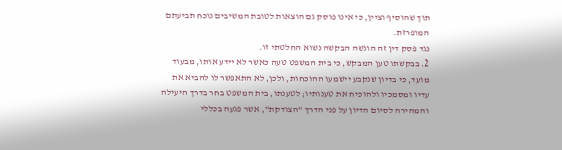תוך שהוסיף וציין, כי אינו פוסק גם הוצאות לטובת המשיבים נוכח תביעתם המופרזת.
נגד פסק דין זה הוגשה הבקשה נשוא החלטתי זו.
2. בבקשתו טען המבקש, כי בית המשפט טעה כאשר לא יידע אותו, מבעוד מועד, כי בדיון שנקבע יישמעו ההוכחות, ולכן, לא התאפשר לו להביא את עדיו ומסמכיו ולהוכיח את טענותיו; לטענתו, בית המשפט בחר בדרך היעילה והמהירה לסיום הדיון על פני הדרך "הצודקת", אשר פגעה בכללי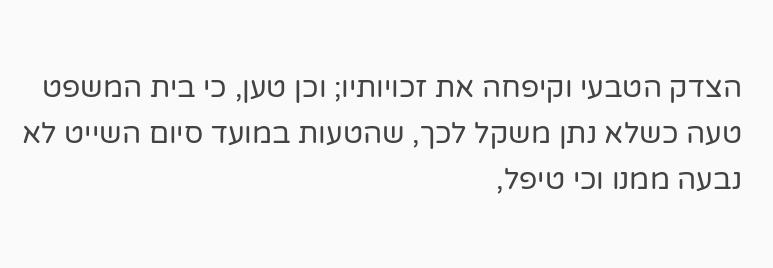הצדק הטבעי וקיפחה את זכויותיו; וכן טען, כי בית המשפט טעה כשלא נתן משקל לכך, שהטעות במועד סיום השייט לא נבעה ממנו וכי טיפל,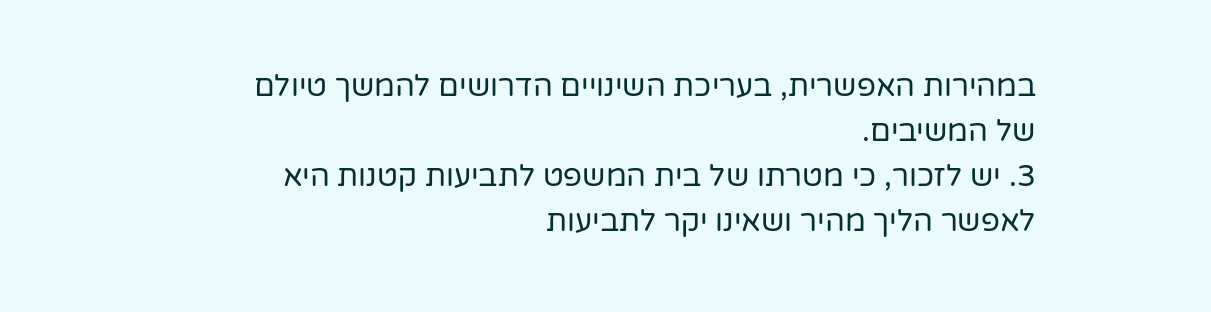במהירות האפשרית, בעריכת השינויים הדרושים להמשך טיולם של המשיבים.
3. יש לזכור, כי מטרתו של בית המשפט לתביעות קטנות היא לאפשר הליך מהיר ושאינו יקר לתביעות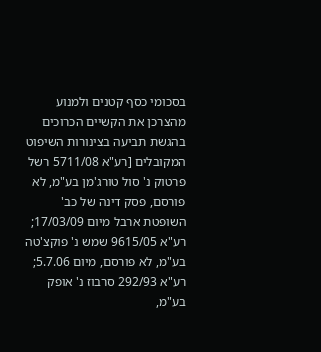בסכומי כסף קטנים ולמנוע מהצרכן את הקשיים הכרוכים בהגשת תביעה בצינורות השיפוט המקובלים [רע"א 5711/08 רשל פרטוק נ' סול טורג'מן בע"מ, לא פורסם, פסק דינה של כב' השופטת ארבל מיום 17/03/09; רע"א 9615/05 שמש נ' פוקצ'טה בע"מ, לא פורסם, מיום 5.7.06; רע"א 292/93 סרבוז נ' אופק בע"מ,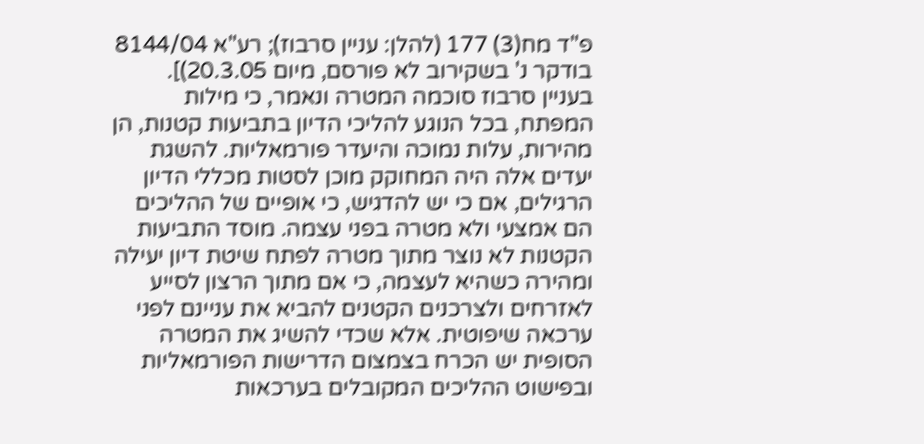פ"ד מח(3) 177 (להלן: עניין סרבוז); רע"א 8144/04 בודקר נ' בשקירוב לא פורסם, מיום 20.3.05)]. בעניין סרבוז סוכמה המטרה ונאמר, כי מילות המפתח, בכל הנוגע להליכי הדיון בתביעות קטנות, הן מהירות, עלות נמוכה והיעדר פורמאליות. להשגת יעדים אלה היה המחוקק מוכן לסטות מכללי הדיון הרגילים, אם כי יש להדגיש, כי אופיים של ההליכים הם אמצעי ולא מטרה בפני עצמה. מוסד התביעות הקטנות לא נוצר מתוך מטרה לפתח שיטת דיון יעילה ומהירה כשהיא לעצמה, כי אם מתוך הרצון לסייע לאזרחים ולצרכנים הקטנים להביא את עניינם לפני ערכאה שיפוטית. אלא שכדי להשיג את המטרה הסופית יש הכרח בצמצום הדרישות הפורמאליות ובפישוט ההליכים המקובלים בערכאות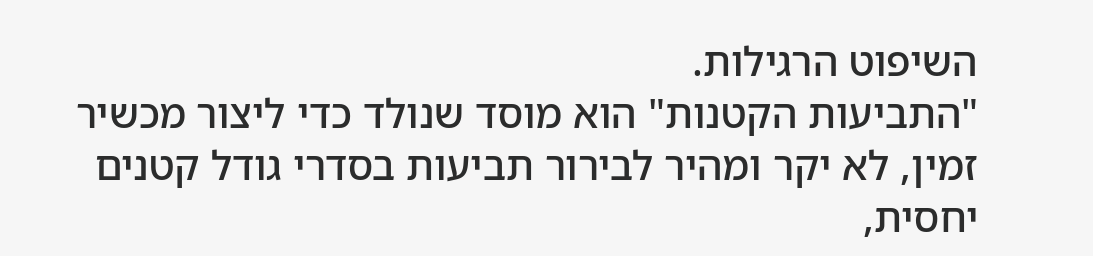השיפוט הרגילות.
"התביעות הקטנות" הוא מוסד שנולד כדי ליצור מכשיר זמין, לא יקר ומהיר לבירור תביעות בסדרי גודל קטנים יחסית,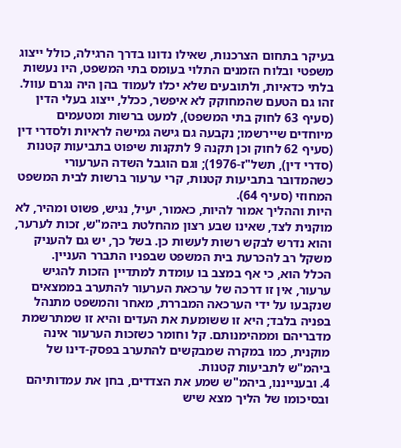בעיקר בתחום הצרכנות, שאילו נדונו בדרך הרגילה, כולל ייצוג משפטי ובלוח הזמנים התלוי בעומס בתי המשפט, היו נעשות בלתי כדאיות, ולתובעים שלא יכלו לעמוד בהן היה נגרם עוול. זהו גם הטעם שהמחוקק לא איפשר, ככלל, ייצוג בעלי הדין (סעיף 63 לחוק בתי המשפט), למעט ברשות ומטעמים מיוחדים שיירשמו; נקבעה גם גישה גמישה לראיות ולסדרי דין (סעיף 62 לחוק וכן תקנה 9 לתקנות שיפוט בתביעות קטנות (סדרי דין), תשל"ז-1976); וגם הוגבל השדה הערעורי כשהמדובר בתביעות קטנות, קרי ערעור ברשות לבית המשפט המחוזי (סעיף 64).
היות וההליך אמור להיות, כאמור, יעיל, נגיש, פשוט ומהיר, לא מוקנית לצד, שאינו שבע רצון מהחלטת ביהמ"ש, זכות לערער, והוא נדרש לבקש רשות לעשות כן. בשל כך, יש גם להעניק משקל רב להכרעת בית המשפט שבפניו התברר העניין.
הכלל הוא, כי אף במצב בו עומדת למתדיין הזכות להגיש ערעור, אין זו דרכה של ערכאת הערעור להתערב בממצאים שנקבעו על ידי הערכאה המבררת, מאחר והמשפט מתנהל בפניה בלבד; היא זו ששומעת את העדים והיא זו שמתרשמת מדבריהם וממהימנותם. קל וחומר כשזכות הערעור אינה מוקנית, כמו במקרה שמבקשים להתערב בפסק-דינו של ביהמ"ש לתביעות קטנות.
4. ובענייננו, ביהמ"ש שמע את הצדדים, בחן את עמדותיהם ובסיכומו של הליך מצא שיש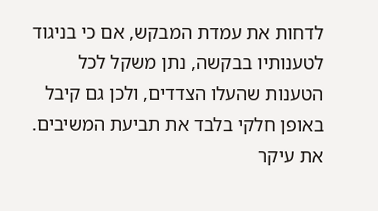לדחות את עמדת המבקש, אם כי בניגוד לטענותיו בבקשה, נתן משקל לכל הטענות שהעלו הצדדים, ולכן גם קיבל באופן חלקי בלבד את תביעת המשיבים. את עיקר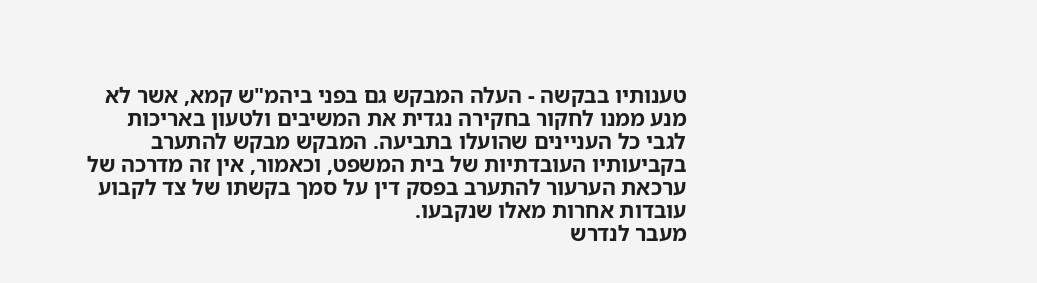טענותיו בבקשה - העלה המבקש גם בפני ביהמ"ש קמא, אשר לא מנע ממנו לחקור בחקירה נגדית את המשיבים ולטעון באריכות לגבי כל העניינים שהועלו בתביעה. המבקש מבקש להתערב בקביעותיו העובדתיות של בית המשפט, וכאמור, אין זה מדרכה של ערכאת הערעור להתערב בפסק דין על סמך בקשתו של צד לקבוע עובדות אחרות מאלו שנקבעו.
מעבר לנדרש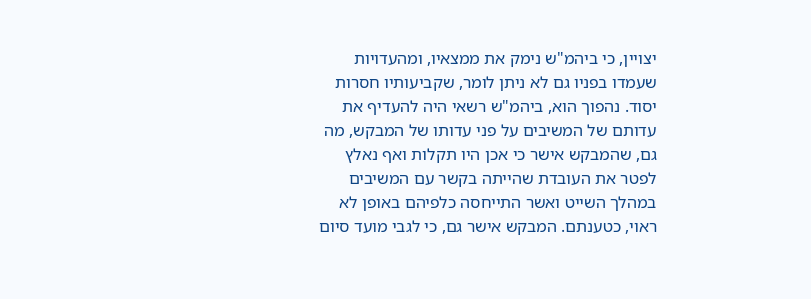יצויין, כי ביהמ"ש נימק את ממצאיו, ומהעדויות שעמדו בפניו גם לא ניתן לומר, שקביעותיו חסרות יסוד. נהפוך הוא, ביהמ"ש רשאי היה להעדיף את עדותם של המשיבים על פני עדותו של המבקש, מה גם, שהמבקש אישר כי אכן היו תקלות ואף נאלץ לפטר את העובדת שהייתה בקשר עם המשיבים במהלך השייט ואשר התייחסה כלפיהם באופן לא ראוי, כטענתם. המבקש אישר גם, כי לגבי מועד סיום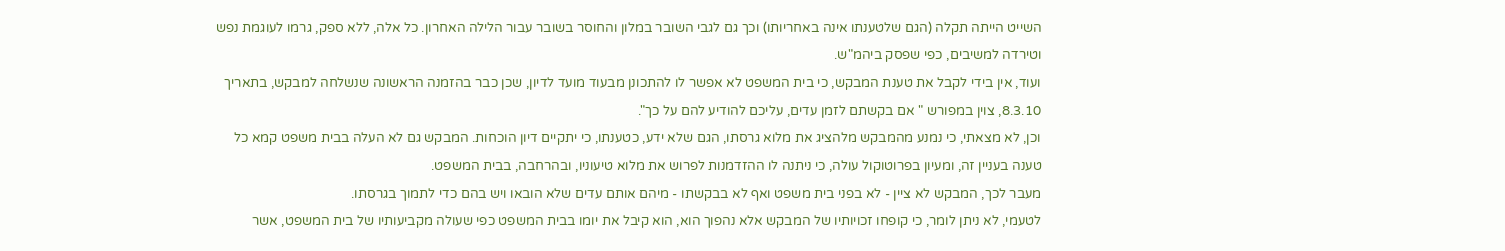השייט הייתה תקלה (הגם שלטענתו אינה באחריותו) וכך גם לגבי השובר במלון והחוסר בשובר עבור הלילה האחרון. כל אלה, ללא ספק, גרמו לעוגמת נפש וטירדה למשיבים, כפי שפסק ביהמ"ש.
ועוד, אין בידי לקבל את טענת המבקש, כי בית המשפט לא אפשר לו להתכונן מבעוד מועד לדיון, שכן כבר בהזמנה הראשונה שנשלחה למבקש, בתאריך 8.3.10, צוין במפורש " אם בקשתם לזמן עדים, עליכם להודיע להם על כך".
וכן, לא מצאתי, כי נמנע מהמבקש מלהציג את מלוא גרסתו, הגם שלא ידע, כטענתו, כי יתקיים דיון הוכחות. המבקש גם לא העלה בבית משפט קמא כל טענה בעניין זה, ומעיון בפרוטוקול עולה, כי ניתנה לו ההזדמנות לפרוש את מלוא טיעוניו, ובהרחבה, בבית המשפט.
מעבר לכך, המבקש לא ציין - לא בפני בית משפט ואף לא בבקשתו - מיהם אותם עדים שלא הובאו ויש בהם כדי לתמוך בגרסתו.
לטעמי, לא ניתן לומר, כי קופחו זכויותיו של המבקש אלא נהפוך הוא, הוא קיבל את יומו בבית המשפט כפי שעולה מקביעותיו של בית המשפט, אשר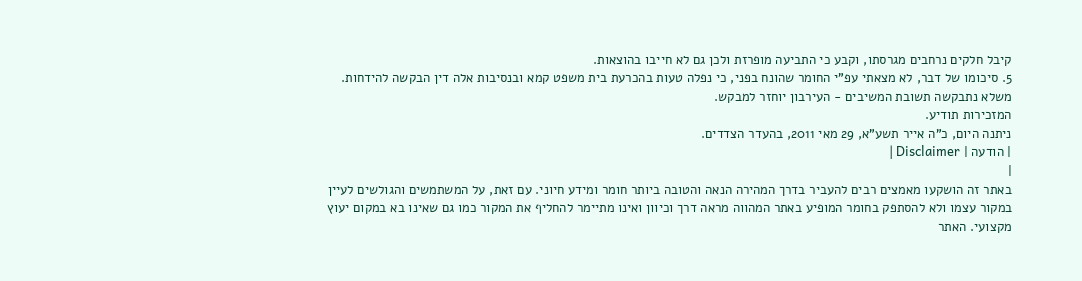קיבל חלקים נרחבים מגרסתו, וקבע כי התביעה מופרזת ולכן גם לא חייבו בהוצאות.
5. סיכומו של דבר, לא מצאתי עפ"י החומר שהונח בפני, כי נפלה טעות בהכרעת בית משפט קמא ובנסיבות אלה דין הבקשה להידחות.
משלא נתבקשה תשובת המשיבים - העירבון יוחזר למבקש.
המזכירות תודיע.
ניתנה היום, כ"ה אייר תשע"א, 29 מאי 2011, בהעדר הצדדים.
| הודעה | Disclaimer |
|
באתר זה הושקעו מאמצים רבים להעביר בדרך המהירה הנאה והטובה ביותר חומר ומידע חיוני. עם זאת, על המשתמשים והגולשים לעיין במקור עצמו ולא להסתפק בחומר המופיע באתר המהווה מראה דרך וכיוון ואינו מתיימר להחליף את המקור כמו גם שאינו בא במקום יעוץ מקצועי. האתר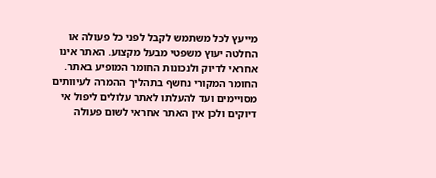מייעץ לכל משתמש לקבל לפני כל פעולה או החלטה יעוץ משפטי מבעל מקצוע. האתר אינו אחראי לדיוק ולנכונות החומר המופיע באתר. החומר המקורי נחשף בתהליך ההמרה לעיוותים מסויימים ועד להעלתו לאתר עלולים ליפול אי דיוקים ולכן אין האתר אחראי לשום פעולה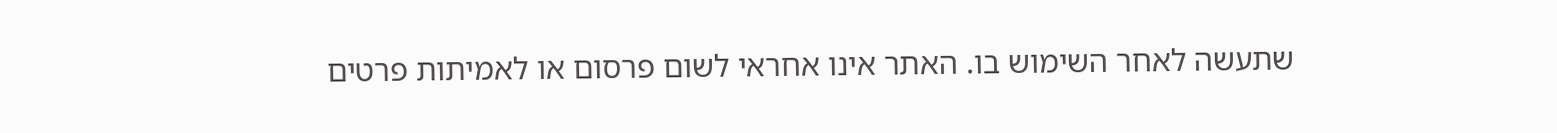שתעשה לאחר השימוש בו. האתר אינו אחראי לשום פרסום או לאמיתות פרטים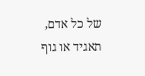של כל אדם, תאגיד או גוף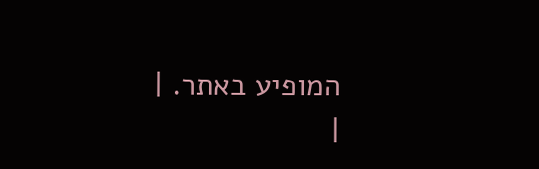המופיע באתר. |
|